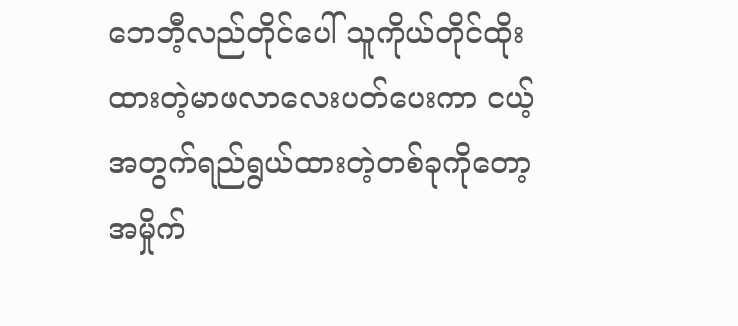ဘေဘီ့လည်တိုင်ပေါ် သူကိုယ်တိုင်ထိုးထားတဲ့မာဖလာလေးပတ်ပေးကာ ငယ့်အတွက်ရည်ရွယ်ထားတဲ့တစ်ခုကိုတော့ အမှိုက်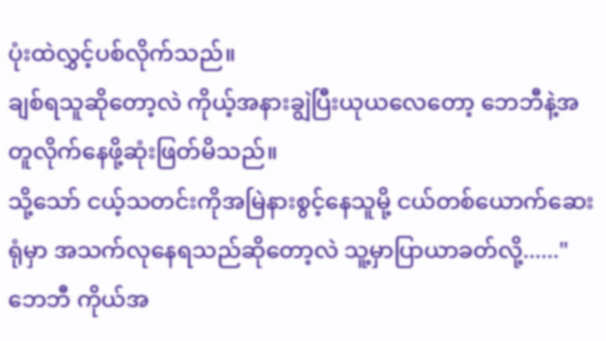ပုံးထဲလွှင့်ပစ်လိုက်သည်။
ချစ်ရသူဆိုတော့လဲ ကိုယ့်အနားချွဲပြီးယုယလေတော့ ဘေဘီနဲ့အတူလိုက်နေဖို့ဆုံးဖြတ်မိသည်။
သို့သော် ငယ့်သတင်းကိုအမြဲနားစွင့်နေသူမို့ ငယ်တစ်ယောက်ဆေးရုံမှာ အသက်လုနေရသည်ဆိုတော့လဲ သူ့မှာပြာယာခတ်လို့......"ဘေဘီ ကိုယ်အ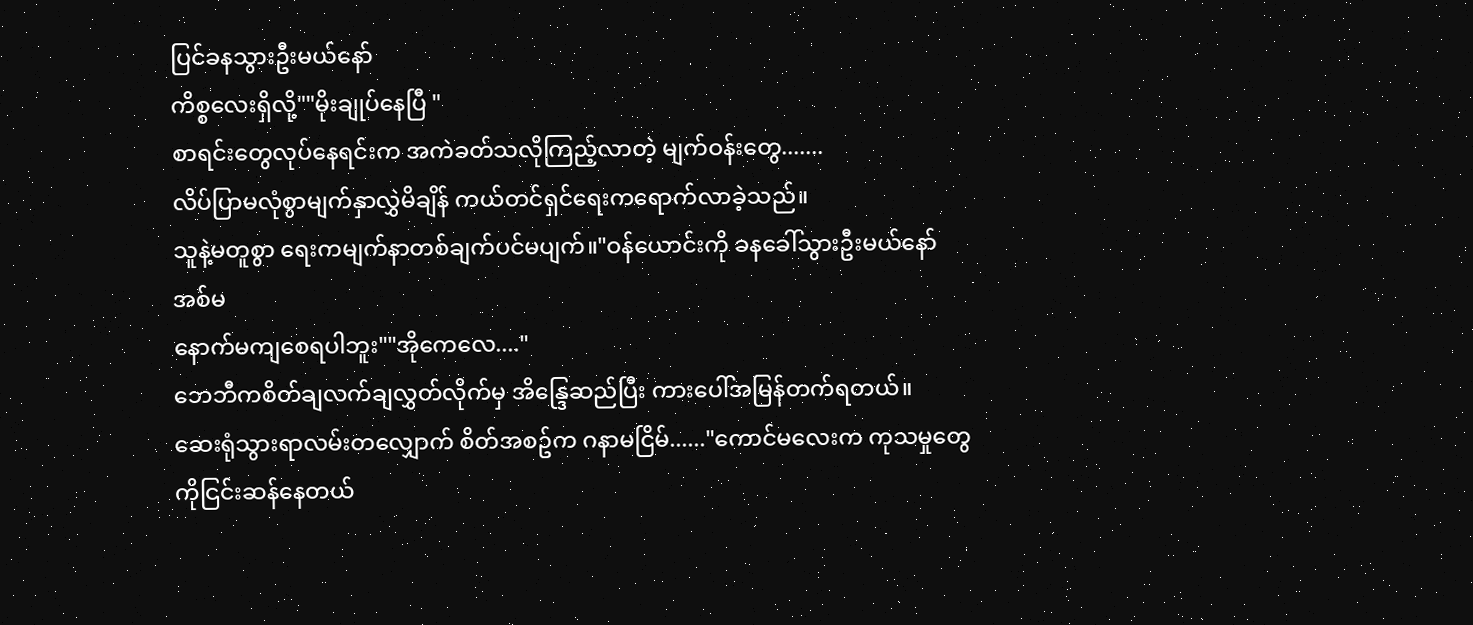ပြင်ခနသွားဦးမယ်နော်
ကိစ္စလေးရှိလို့""မိုးချုပ်နေပြီ "
စာရင်းတွေလုပ်နေရင်းက အကဲခတ်သလိုကြည့်လာတဲ့ မျက်ဝန်းတွေ.......
လိပ်ပြာမလုံစွာမျက်နှာလွှဲမိချိန် ကယ်တင်ရှင်ရေးကရောက်လာခဲ့သည်။
သူနဲ့မတူစွာ ရေးကမျက်နာတစ်ချက်ပင်မပျက်။"ဝန်ယောင်းကို ခနခေါ်သွားဦးမယ်နော် အစ်မ
နောက်မကျစေရပါဘူး""အိုကေလေ...."
ဘေဘီကစိတ်ချလက်ချလွှတ်လိုက်မှ အိန္ဒြေဆည်ပြီး ကားပေါ်အမြန်တက်ရတယ်။
ဆေးရုံသွားရာလမ်းတလျှောက် စိတ်အစဥ်က ဂနာမငြိမ်......"ကောင်မလေးက ကုသမှုတွေကိုငြင်းဆန်နေတယ်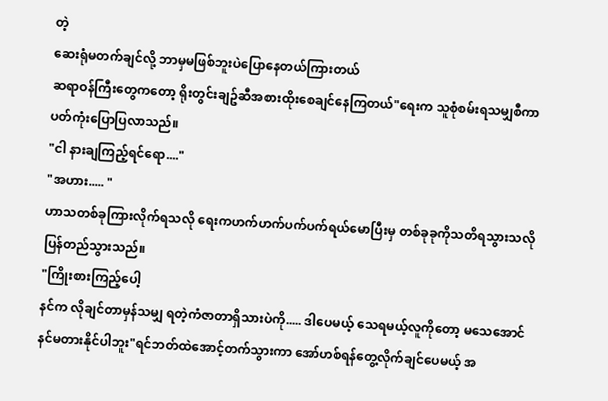တဲ့
ဆေးရုံမတက်ချင်လို့ ဘာမှမဖြစ်ဘူးပဲပြောနေတယ်ကြားတယ်
ဆရာဝန်ကြီးတွေကတော့ ရိုးတွင်းချဥ်ဆီအစားထိုးစေချင်နေကြတယ်"ရေးက သူစုံစမ်းရသမျှစီကာပတ်ကုံးပြောပြလာသည်။
"ငါ နားချကြည့်ရင်ရော...."
"အဟား..... "
ဟာသတစ်ခုကြားလိုက်ရသလို ရေးကဟက်ဟက်ပက်ပက်ရယ်မောပြီးမှ တစ်ခုခုကိုသတိရသွားသလို ပြန်တည်သွားသည်။
"ကြိုးစားကြည့်ပေါ့
နင်က လိုချင်တာမှန်သမျှ ရတဲ့ကံဇာတာရှိသားပဲကို..... ဒါပေမယ့် သေရမယ့်လူကိုတော့ မသေအောင် နင်မတားနိုင်ပါဘူး"ရင်ဘတ်ထဲအောင့်တက်သွားကာ အော်ဟစ်ရန်တွေ့လိုက်ချင်ပေမယ့် အ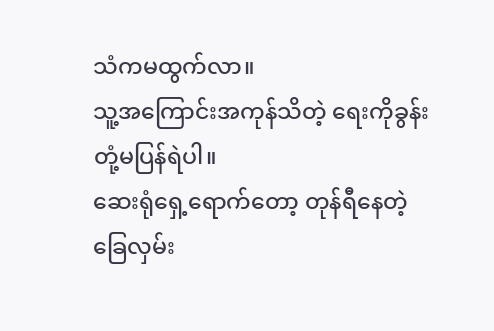သံကမထွက်လာ။
သူ့အကြောင်းအကုန်သိတဲ့ ရေးကိုခွန်းတုံ့မပြန်ရဲပါ။
ဆေးရုံရှေ့ရောက်တော့ တုန်ရီနေတဲ့ခြေလှမ်း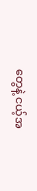တွေနဲ့ ငယ့်အ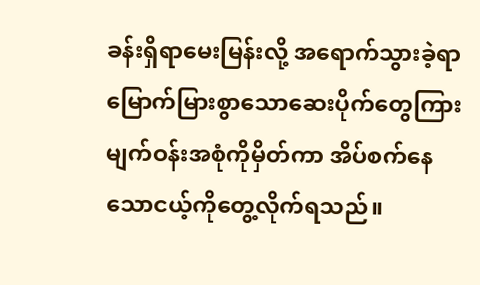ခန်းရှိရာမေးမြန်းလို့ အရောက်သွားခဲ့ရာ မြောက်မြားစွာသောဆေးပိုက်တွေကြားမျက်ဝန်းအစုံကိုမှိတ်ကာ အိပ်စက်နေသောငယ့်ကိုတွေ့လိုက်ရသည်။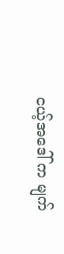ငယ့်အဒေါ် က မျက်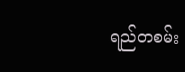ရည်တစမ်း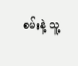စမ်းနဲ့ သူ့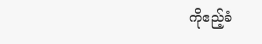ကိုဧည့်ခံ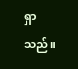ရှာသည်။